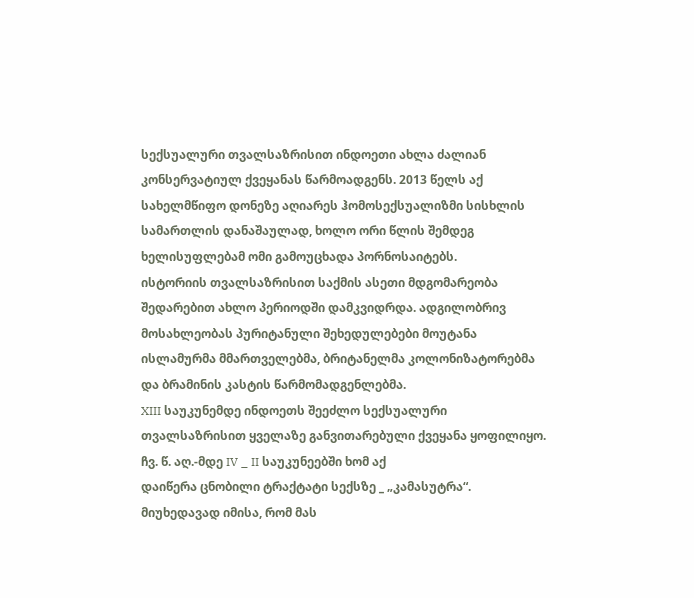სექსუალური თვალსაზრისით ინდოეთი ახლა ძალიან კონსერვატიულ ქვეყანას წარმოადგენს. 2013 წელს აქ სახელმწიფო დონეზე აღიარეს ჰომოსექსუალიზმი სისხლის სამართლის დანაშაულად, ხოლო ორი წლის შემდეგ ხელისუფლებამ ომი გამოუცხადა პორნოსაიტებს.
ისტორიის თვალსაზრისით საქმის ასეთი მდგომარეობა შედარებით ახლო პერიოდში დამკვიდრდა. ადგილობრივ მოსახლეობას პურიტანული შეხედულებები მოუტანა ისლამურმა მმართველებმა, ბრიტანელმა კოლონიზატორებმა და ბრამინის კასტის წარმომადგენლებმა.
XIII საუკუნემდე ინდოეთს შეეძლო სექსუალური თვალსაზრისით ყველაზე განვითარებული ქვეყანა ყოფილიყო. ჩვ. წ. აღ.-მდე IV _ II საუკუნეებში ხომ აქ
დაიწერა ცნობილი ტრაქტატი სექსზე _ „კამასუტრა“.
მიუხედავად იმისა, რომ მას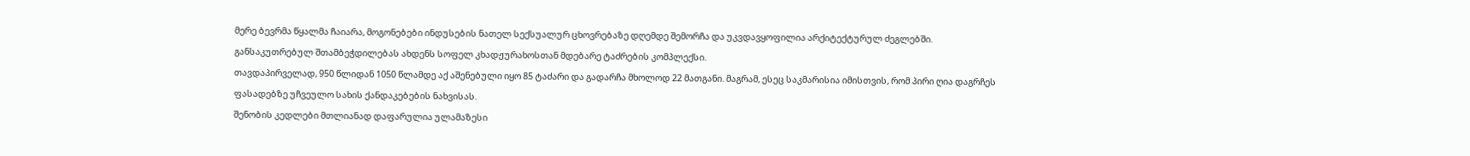მერე ბევრმა წყალმა ჩაიარა, მოგონებები ინდუსების ნათელ სექსუალურ ცხოვრებაზე დღემდე შემორჩა და უკვდავყოფილია არქიტექტურულ ძეგლებში. განსაკუთრებულ შთამბეჭდილებას ახდენს სოფელ კხადჟურახოსთან მდებარე ტაძრების კომპლექსი.
თავდაპირველად, 950 წლიდან 1050 წლამდე აქ აშენებული იყო 85 ტაძარი და გადარჩა მხოლოდ 22 მათგანი. მაგრამ, ესეც საკმარისია იმისთვის, რომ პირი ღია დაგრჩეს ფასადებზე უჩვეულო სახის ქანდაკებების ნახვისას.
შენობის კედლები მთლიანად დაფარულია ულამაზესი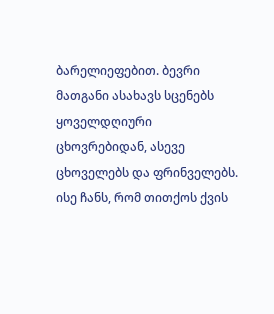ბარელიეფებით. ბევრი
მათგანი ასახავს სცენებს ყოველდღიური ცხოვრებიდან, ასევე ცხოველებს და ფრინველებს. ისე ჩანს, რომ თითქოს ქვის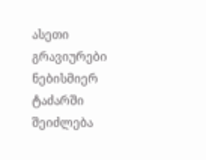ასეთი გრავიურები ნებისმიერ ტაძარში შეიძლება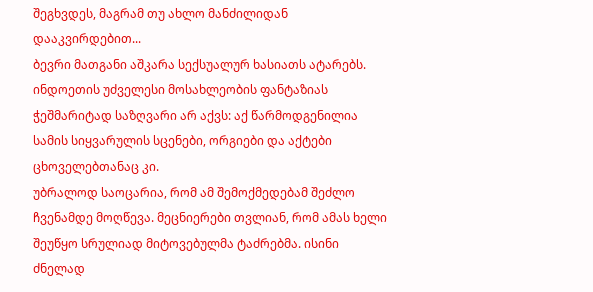შეგხვდეს, მაგრამ თუ ახლო მანძილიდან დააკვირდებით...
ბევრი მათგანი აშკარა სექსუალურ ხასიათს ატარებს. ინდოეთის უძველესი მოსახლეობის ფანტაზიას ჭეშმარიტად საზღვარი არ აქვს: აქ წარმოდგენილია სამის სიყვარულის სცენები, ორგიები და აქტები ცხოველებთანაც კი.
უბრალოდ საოცარია, რომ ამ შემოქმედებამ შეძლო ჩვენამდე მოღწევა. მეცნიერები თვლიან, რომ ამას ხელი შეუწყო სრულიად მიტოვებულმა ტაძრებმა. ისინი ძნელად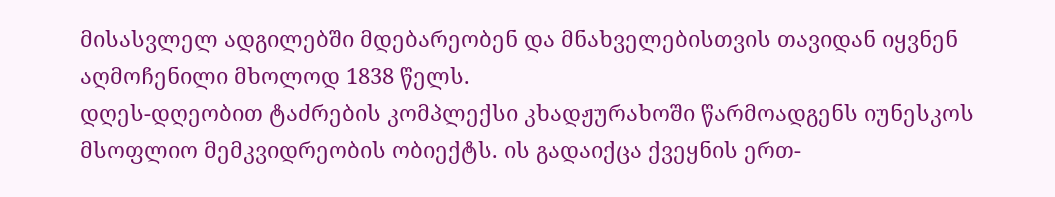მისასვლელ ადგილებში მდებარეობენ და მნახველებისთვის თავიდან იყვნენ აღმოჩენილი მხოლოდ 1838 წელს.
დღეს-დღეობით ტაძრების კომპლექსი კხადჟურახოში წარმოადგენს იუნესკოს მსოფლიო მემკვიდრეობის ობიექტს. ის გადაიქცა ქვეყნის ერთ-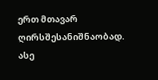ერთ მთავარ ღირსშესანიშნაობად. ასე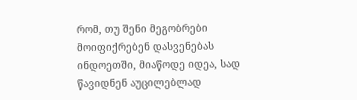რომ, თუ შენი მეგობრები მოიფიქრებენ დასვენებას ინდოეთში, მიაწოდე იდეა, სად წავიდნენ აუცილებლად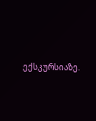ექსკურსიაზე.